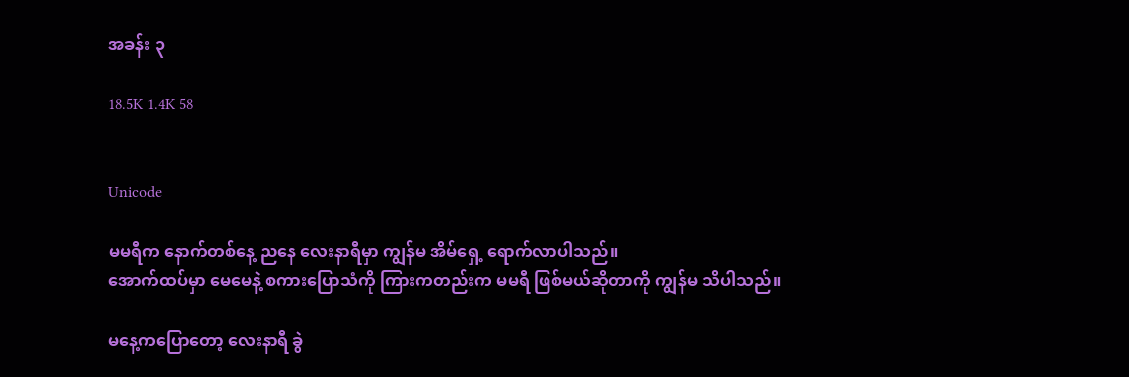အခန်း ၃

18.5K 1.4K 58


Unicode

မမရီက နောက်တစ်နေ့ ညနေ လေးနာရီမှာ ကျွန်မ အိမ်ရှေ့ ရောက်လာပါသည်။
အောက်ထပ်မှာ မေမေနဲ့ စကားပြောသံကို ကြားကတည်းက မမရီ ဖြစ်မယ်‌ဆိုတာကို ကျွန်မ သိပါသည်။

မနေ့ကပြောတော့ လေးနာရီ ခွဲ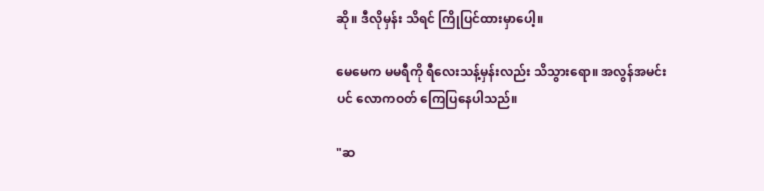ဆို။ ဒီလိုမှန်း သိရင် ကြိုပြင်ထားမှာပေါ့။

မေမေက ‌မမရီကို ရီလေးသန့်မှန်းလည်း သိသွားရော။ အလွန်အမင်းပင် ‌လောကဝတ် ကြေပြနေပါသည်။

"ဆ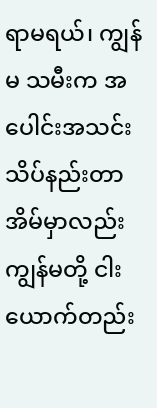ရာမရယ်၊ ကျွန်မ သမီးက အပေါင်းအသင်း သိပ်နည်းတာ အိမ်မှာလည်း ကျွန်မတို့ ငါးယောက်တည်း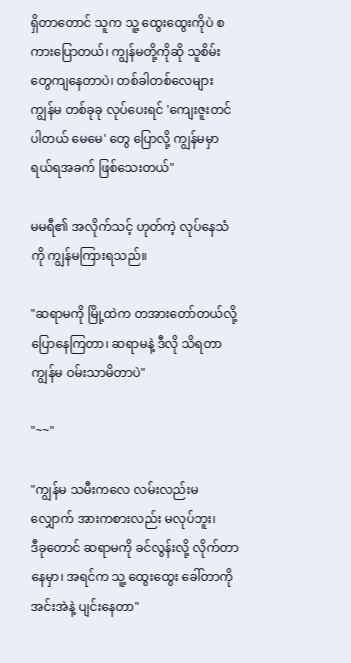ရှိ‌တာတောင် သူက သူ့ ထွေးထွေးကိုပဲ စကားပြောတယ်၊ ကျွန်မတို့ကိုဆို သူစိမ်းတွေကျနေတာပဲ၊ တစ်ခါတစ်လေများ ကျွန်မ တစ်ခုခု လုပ်ပေးရင် 'ကျေးဇူးတင်ပါတယ် မေမေ' တွေ ပြောလို့ ကျွန်မမှာ ရယ်ရအခက် ဖြစ်သေးတယ်"

မမရီ၏ အလိုက်သင့် ဟုတ်ကဲ့ လုပ်နေသံကို ကျွန်မကြားရသည်။

"ဆရာမကို မြို့ထဲက တအားတော်တယ်လို့ ပြောနေကြတာ၊ ဆရာမနဲ့ ဒီလို သိရတာ ကျွန်မ ဝမ်းသာမိတာပဲ"

"~~"

"ကျွန်မ သမီးကလေ လမ်းလည်းမလျှောက် အားကစားလည်း မလုပ်ဘူး၊
ဒီခုတောင် ဆရာမကို ခင်လွန်းလို့ လိုက်တာ နေမှာ၊ အရင်က သူ့ ထွေးထွေး ခေါ်တာကို အင်းအဲနဲ့ ပျင်းနေတာ"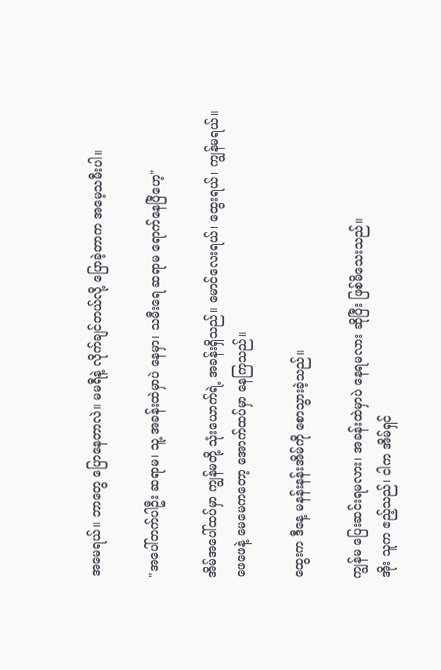အမေရယ်။ ဘာတွေ ပြောနေတာလဲ။ မမရီနဲ့ လိုက်ချင်တယ်လို့ ပြောခဲ့တာက အမေ့သမီးပါ။

"အပေါ်တက်ပါဦး ဆရာမ၊ သူ့ အခန်းထဲမှာပဲ နေမှာ၊ သမီးရေ ဆရာမ‌ ရောက်နေပြီဟေ့"

အိမ်အပေါ်ထပ်မှာ ကျွန်မတို့ သုံးယောက်ရဲ့ အခန်းရှိသည်။ မောင်လေးရယ်၊ ထွေးရယ်၊ ကျွန်မရယ်။
ဖေဖေနဲ့ မေမေကတော့ အောက်ထပ်မှာ နေကြသည်။

ထွေးက ဒီနေ့ မနန်းနန်းအိမ်ကို စောသွားခဲ့သည်။

ကျွန်မ ပြေးဆင်းရမလား၊ အခန်းထဲမှာပဲ နေရမလား ဆိုပြီး ဖြစ်မိသေးသည်။
အိုး သူက ဧည့်သည်၊ ငါက အိမ်ရှင်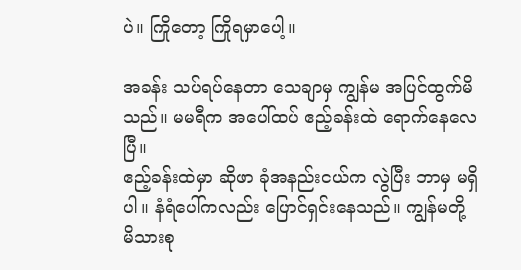ပဲ။ ကြိုတော့ ကြိုရမှာပေါ့။

အခန်း သပ်ရပ်နေတာ သေချာမှ ကျွန်မ အပြင်ထွက်မိသည်။ မမရီက အပေါ်ထပ် ဧည့်ခန်းထဲ ရောက်နေလေပြီ။
ဧည့်ခန်းထဲမှာ ဆိုဖာ ခုံအနည်းငယ်က လွဲပြီး ဘာမှ မရှိပါ။ နံရံပေါ်ကလည်း ပြောင်ရှင်းနေသည်။ ကျွန်မတို့ မိသားစု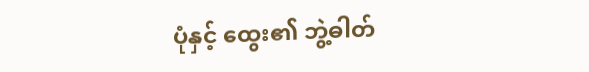ပုံနှင့် ထွေး၏ ဘွဲ့ဓါတ်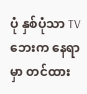ပုံ နှစ်ပုံသာ TV ဘေးက နေရာမှာ တင်ထား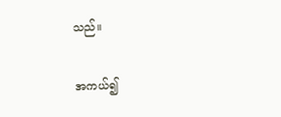သည်။

အကယ်၍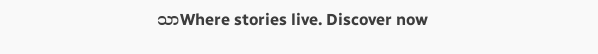သာWhere stories live. Discover now